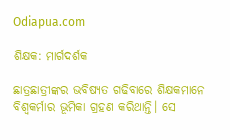Odiapua.com

ଶିକ୍ଷକ: ମାର୍ଗଦର୍ଶକ

ଛାତ୍ରଛାତ୍ରୀଙ୍କର ଭବିଷ୍ୟତ ଗଢିବାରେ ଶିକ୍ଷକମାନେ ବିଶ୍ୱକର୍ମାର ଭୂମିକା ଗ୍ରହଣ କରିଥାନ୍ତି। ସେ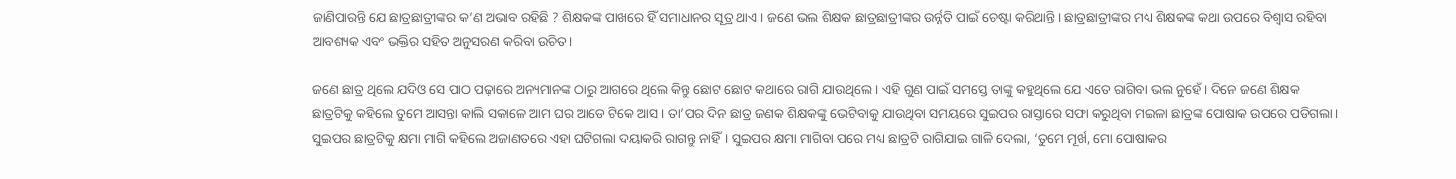ଜାଣିପାରନ୍ତି ଯେ ଛାତ୍ରଛାତ୍ରୀଙ୍କର କ’ଣ ଅଭାବ ରହିଛି ? ଶିକ୍ଷକଙ୍କ ପାଖରେ ହିଁ ସମାଧାନର ସୂତ୍ର ଥାଏ। ଜଣେ ଭଲ ଶିକ୍ଷକ ଛାତ୍ରଛାତ୍ରୀଙ୍କର ଉର୍ନ୍ନତି ପାଇଁ ଚେଷ୍ଟା କରିଥାନ୍ତି। ଛାତ୍ରଛାତ୍ରୀଙ୍କର ମଧ୍ୟ ଶିକ୍ଷକଙ୍କ କଥା ଉପରେ ବିଶ୍ୱାସ ରହିବା ଆବଶ୍ୟକ ଏବଂ ଭକ୍ତିର ସହିତ ଅନୁସରଣ କରିବା ଉଚିତ।

ଜଣେ ଛାତ୍ର ଥିଲେ ଯଦିଓ ସେ ପାଠ ପଢ଼ାରେ ଅନ୍ୟମାନଙ୍କ ଠାରୁ ଆଗରେ ଥିଲେ କିନ୍ତୁ ଛୋଟ ଛୋଟ କଥାରେ ରାଗି ଯାଉଥିଲେ। ଏହି ଗୁଣ ପାଇଁ ସମସ୍ତେ ତାଙ୍କୁ କହୁଥିଲେ ଯେ ଏତେ ରାଗିବା ଭଲ ନୁହେଁ। ଦିନେ ଜଣେ ଶିକ୍ଷକ ଛାତ୍ରଟିକୁ କହିଲେ ତୁମେ ଆସନ୍ତା କାଲି ସକାଳେ ଆମ ଘର ଆଡେ ଟିକେ ଆସ। ତା’ପର ଦିନ ଛାତ୍ର ଜଣକ ଶିକ୍ଷକଙ୍କୁ ଭେଟିବାକୁ ଯାଉଥିବା ସମୟରେ ସୁଇପର ରାସ୍ତାରେ ସଫା କରୁଥିବା ମଇଳା ଛାତ୍ରଙ୍କ ପୋଷାକ ଉପରେ ପଡିଗଲା। ସୁଇପର ଛାତ୍ରଟିକୁ କ୍ଷମା ମାଗି କହିଲେ ଅଜାଣତରେ ଏହା ଘଟିଗଲା ଦୟାକରି ରାଗନ୍ତୁ ନାହିଁ। ସୁଇପର କ୍ଷମା ମାଗିବା ପରେ ମଧ୍ୟ ଛାତ୍ରଟି ରାଗିଯାଇ ଗାଳି ଦେଲା, ‘ତୁମେ ମୂର୍ଖ, ମୋ ପୋଷାକର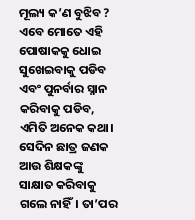ମୂଲ୍ୟ କ’ଣ ବୁଝିବ ? ଏବେ ମୋତେ ଏହି ପୋଷାକକୁ ଧୋଇ ସୁଖେଇବାକୁ ପଡିବ ଏବଂ ପୁନର୍ବାର ସ୍ନାନ କରିବାକୁ ପଡିବ, ଏମିତି ଅନେକ କଥା। ସେଦିନ ଛାତ୍ର ଜଣକ ଆଉ ଶିକ୍ଷକଙ୍କୁ ସାକ୍ଷାତ କରିବାକୁ ଗଲେ ନାହିଁ। ତା’ପର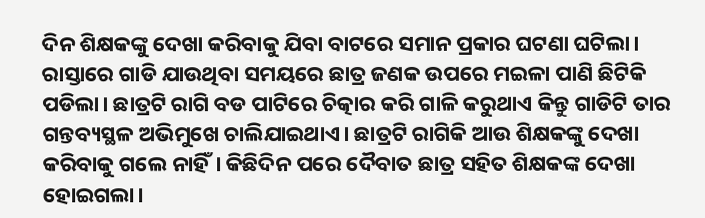ଦିନ ଶିକ୍ଷକଙ୍କୁ ଦେଖା କରିବାକୁ ଯିବା ବାଟରେ ସମାନ ପ୍ରକାର ଘଟଣା ଘଟିଲା। ରାସ୍ତାରେ ଗାଡି ଯାଉଥିବା ସମୟରେ ଛାତ୍ର ଜଣକ ଉପରେ ମଇଳା ପାଣି ଛିଟିକି ପଡିଲା। ଛାତ୍ରଟି ରାଗି ବଡ ପାଟିରେ ଚିତ୍କାର କରି ଗାଳି କରୁଥାଏ କିନ୍ତୁ ଗାଡିଟି ତାର ଗନ୍ତବ୍ୟସ୍ଥଳ ଅଭିମୁଖେ ଚାଲିଯାଇଥାଏ। ଛାତ୍ରଟି ରାଗିକି ଆଉ ଶିକ୍ଷକଙ୍କୁ ଦେଖା କରିବାକୁ ଗଲେ ନାହିଁ। କିଛିଦିନ ପରେ ଦୈବାତ ଛାତ୍ର ସହିତ ଶିକ୍ଷକଙ୍କ ଦେଖା ହୋଇଗଲା।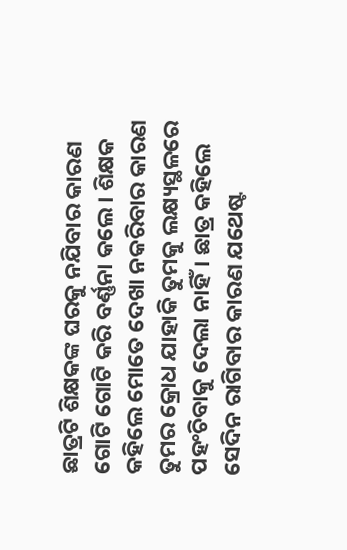ଛାତ୍ରଟି ଶିକ୍ଷକଙ୍କ ଘରକୁ ନଯିବାର କାରଣ ଗୋଟି ଗୋଟି କରି ବର୍ଣ୍ଣନା କଲେ। ଶିକ୍ଷକ କହିଲେ ମୋତେ ଦେଖା ନକରିବାର କାରଣ ତୁମର କ୍ରୋଧ ଯାହାକି ତୁମକୁ ଲକ୍ଷ୍ୟସ୍ଥଳରେ ପହଂଚିବାକୁ ଦେଲା ନାହିଁ। ଛାତ୍ର କହିଲେ ସେଦିନ ରାଗିବାର କାରଣ ଯଥେଷ୍ଟ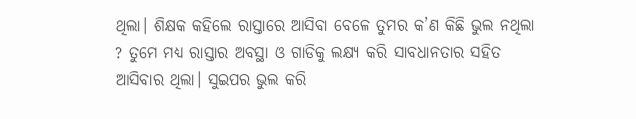ଥିଲା। ଶିକ୍ଷକ କହିଲେ ରାସ୍ତାରେ ଆସିବା ବେଳେ ତୁମର କ’ଣ କିଛି ଭୁଲ ନଥିଲା ? ତୁମେ ମଧ୍ୟ ରାସ୍ତାର ଅବସ୍ଥା ଓ ଗାଡିକୁ ଲକ୍ଷ୍ୟ କରି ସାବଧାନତାର ସହିତ ଆସିବାର ଥିଲା। ସୁଇପର ଭୁଲ କରି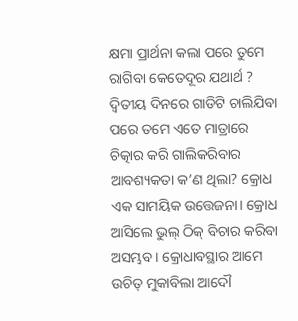କ୍ଷମା ପ୍ରାର୍ଥନା କଲା ପରେ ତୁମେ ରାଗିବା କେତେଦୂର ଯଥାର୍ଥ ? ଦ୍ଵିତୀୟ ଦିନରେ ଗାଡିଟି ଚାଲିଯିବା ପରେ ତମେ ଏତେ ମାତ୍ରାରେ ଚିତ୍କାର କରି ଗାଲିକରିବାର ଆବଶ୍ୟକତା କ’ଣ ଥିଲା? କ୍ରୋଧ ଏକ ସାମୟିକ ଉତ୍ତେଜନା। କ୍ରୋଧ ଆସିଲେ ଭୁଲ୍ ଠିକ୍ ବିଚାର କରିବା ଅସମ୍ଭବ। କ୍ରୋଧାବସ୍ଥାର ଆମେ ଉଚିତ୍ ମୁକାବିଲା ଆଦୌ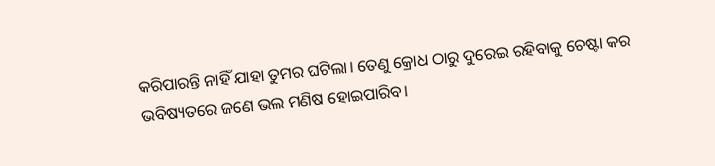କରିପାରନ୍ତି ନାହିଁ ଯାହା ତୁମର ଘଟିଲା। ତେଣୁ କ୍ରୋଧ ଠାରୁ ଦୁରେଇ ରହିବାକୁ ଚେଷ୍ଟା କର ଭବିଷ୍ୟତରେ ଜଣେ ଭଲ ମଣିଷ ହୋଇପାରିବ।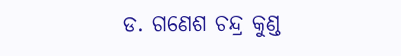ଡ. ଗଣେଶ ଚନ୍ଦ୍ର କୁଣ୍ଡ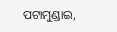ପଟାମୁଣ୍ଡାଇ,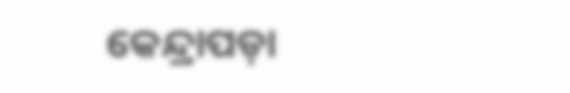କେନ୍ଦ୍ରାପଡ଼ା